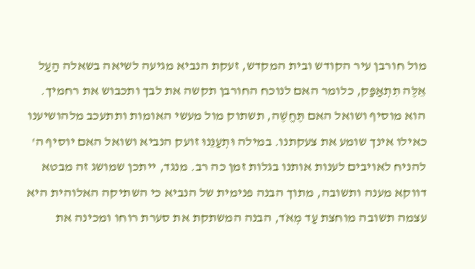מול חורבן עיר הקודש ובית המקדש, זעקת הנביא מגיעה לשיאה בשאלה הַעַל אֵלֶּה תִתְאַפַּק, כלומר האם לנוכח החורבן תקשה את לבך ותכבוש את רחמיך. הוא מוסיף ושואל האם תֶּחֱשֶׁה, תשתוק מול מעשי האומות ותתעכב מלהושיענו כאילו אינך שומע את צעקתנו. במילה וּתְעַנֵּנוּ זועק הנביא ושואל האם יוסיף ה' להניח לאויבים לענות אותנו בגלות זמן כה רב. מנגד, ייתכן שמושג זה מבטא דווקא מענה ותשובה, מתוך הבנה פנימית של הנביא כי השתיקה האלוהית היא עצמה תשובה מוחצת עַד מְאֹד, הבנה המשתקת את סערת רוחו ומכינה את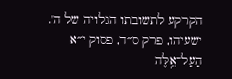הקרקע לתשובתו הגלויה של ה'.
ישעיהו, פרק ס״ד, פסוק י״א
הַעַל־אֵ֥לֶּה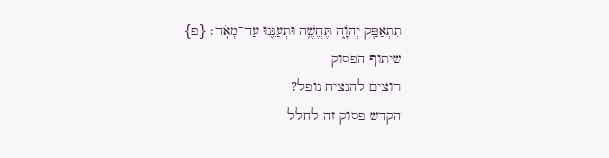תִתְאַפַּ֖ק יְהֹוָ֑ה תֶּחֱשֶׁ֥ה וּתְעַנֵּ֖נוּ עַד־מְאֹֽד׃ {פ}
שיתוף הפסוק
רוצים להנציח נופל?
הקדש פסוק זה לחלל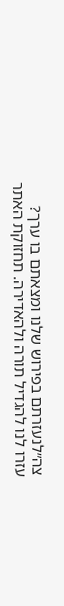צה״לנעזרתם בפירוש שלנו ומצאתם בו ערך?
עזרו לנו להגדיל תורה ולהאדירה. תחזוקת האתר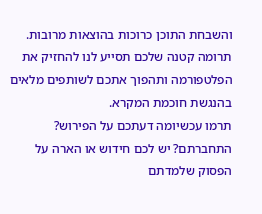והשבחת התוכן כרוכות בהוצאות מרובות. תרומה קטנה שלכם תסייע לנו להחזיק את הפלטפורמה ותהפוך אתכם לשותפים מלאים בהנגשת חוכמת המקרא.
תרמו עכשיומה דעתכם על הפירוש?
התחברתם? יש לכם חידוש או הארה על הפסוק שלמדתם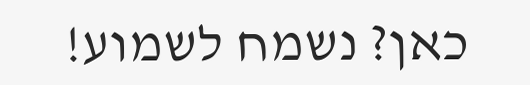כאן? נשמח לשמוע!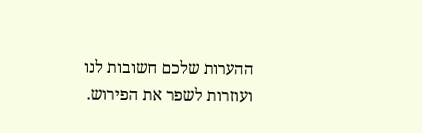ההערות שלכם חשובות לנו ועוזרות לשפר את הפירוש.